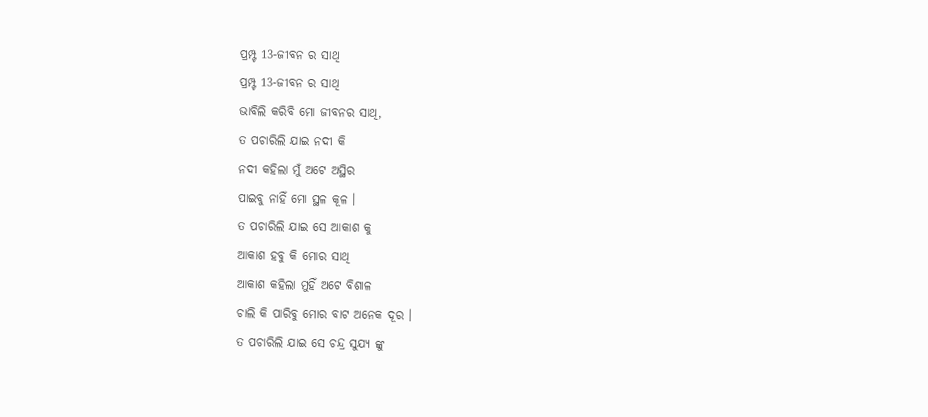ପ୍ରମ୍ପ୍ଟ 13-ଜୀବନ ର ସାଥି
ପ୍ରମ୍ପ୍ଟ 13-ଜୀବନ ର ସାଥି
ଭାବିଲି କରିବି ମୋ ଜୀବନର ସାଥି,
ତ ପଚାରିଲି ଯାଇ ନଦୀ କି
ନଦୀ କହିଲା ମୁଁ ଅଟେ ଅସ୍ଥିର
ପାଇବୁ ନାହିଁ ମୋ ସ୍ଥଳ କୂଳ ।
ତ ପଚାରିଲି ଯାଇ ସେ ଆକାଶ କୁ
ଆକାଶ ହବୁ କି ମୋର ସାଥି
ଆକାଶ କହିଲା ମୁହିଁ ଅଟେ ବିଶାଳ
ଚାଲି କି ପାରିବୁ ମୋର ବାଟ ଅନେକ ଦୂର ।
ତ ପଚାରିଲି ଯାଇ ସେ ଚନ୍ଦ୍ର ସୁଯ୍ୟ ଙ୍କୁ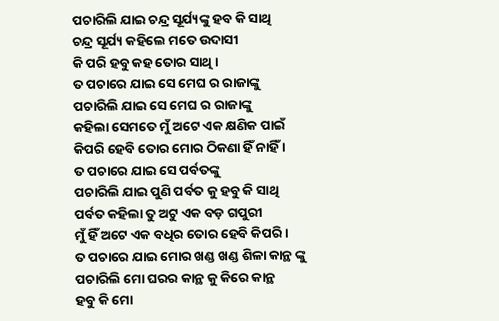ପଚାରିଲି ଯାଇ ଚନ୍ଦ୍ର ସୂର୍ଯ୍ୟଙ୍କୁ ହବ କି ସାଥି
ଚନ୍ଦ୍ର ସୂର୍ଯ୍ୟ କହିଲେ ମତେ ଉଦାସୀ
କି ପରି ହବୁ କହ ତୋର ସାଥି ।
ତ ପଚାରେ ଯାଇ ସେ ମେଘ ର ରାଜାଙ୍କୁ
ପଚାରିଲି ଯାଇ ସେ ମେଘ ର ରାଜାଙ୍କୁ
କହିଲା ସେମତେ ମୁଁ ଅଟେ ଏକ କ୍ଷଣିକ ପାଇଁ
କିପରି ହେବି ତୋର ମୋର ଠିକଣା ହିଁ ନାହିଁ ।
ତ ପଚାରେ ଯାଇ ସେ ପର୍ବତଙ୍କୁ
ପଚାରିଲି ଯାଇ ପୁଣି ପର୍ବତ କୁ ହବୁ କି ସାଥି
ପର୍ବତ କହିଲା ତୁ ଅଟୁ ଏକ ବଡ଼ ଗପୁରୀ
ମୁଁ ହିଁ ଅଟେ ଏକ ବଧିର ତୋର ହେବି କିପରି ।
ତ ପଚାରେ ଯାଇ ମୋର ଖଣ୍ଡ ଖଣ୍ଡ ଶିଳା କାନ୍ଥ ଙ୍କୁ
ପଚାରିଲି ମୋ ଘରର କାନ୍ଥ କୁ କିରେ କାନ୍ଥ
ହବୁ କି ମୋ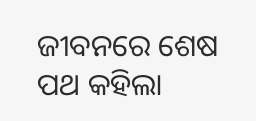ଜୀବନରେ ଶେଷ ପଥ କହିଲା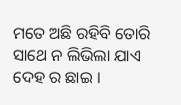ମତେ ଅଛି ରହିବି ତୋରି ସାଥେ ନ ଲିଭିଲା ଯାଏ ଦେହ ର ଛାଇ ।